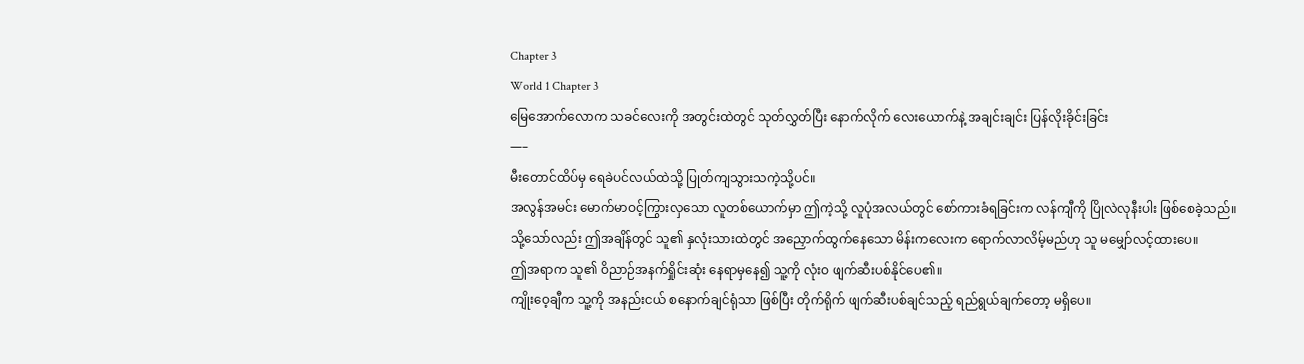Chapter 3
World 1 Chapter 3
မြေအောက်လောက သခင်လေးကို အတွင်းထဲတွင် သုတ်လွှတ်ပြီး နောက်လိုက် လေးယောက်နဲ့ အချင်းချင်း ပြန်လိုးခိုင်းခြင်း
—–
မီးတောင်ထိပ်မှ ရေခဲပင်လယ်ထဲသို့ ပြုတ်ကျသွားသကဲ့သို့ပင်။
အလွန်အမင်း မောက်မာဝင့်ကြွားလှသော လူတစ်ယောက်မှာ ဤကဲ့သို့ လူပုံအလယ်တွင် စော်ကားခံရခြင်းက လန်ကျီကို ပြိုလဲလုနီးပါး ဖြစ်စေခဲ့သည်။
သို့သော်လည်း ဤအချိန်တွင် သူ၏ နှလုံးသားထဲတွင် အညှောက်ထွက်နေသော မိန်းကလေးက ရောက်လာလိမ့်မည်ဟု သူ မမျှော်လင့်ထားပေ။
ဤအရာက သူ၏ ဝိညာဉ်အနက်ရှိုင်းဆုံး နေရာမှနေ၍ သူ့ကို လုံးဝ ဖျက်ဆီးပစ်နိုင်ပေ၏။
ကျိုးဝေ့ချီက သူ့ကို အနည်းငယ် စနောက်ချင်ရုံသာ ဖြစ်ပြီး တိုက်ရိုက် ဖျက်ဆီးပစ်ချင်သည့် ရည်ရွယ်ချက်တော့ မရှိပေ။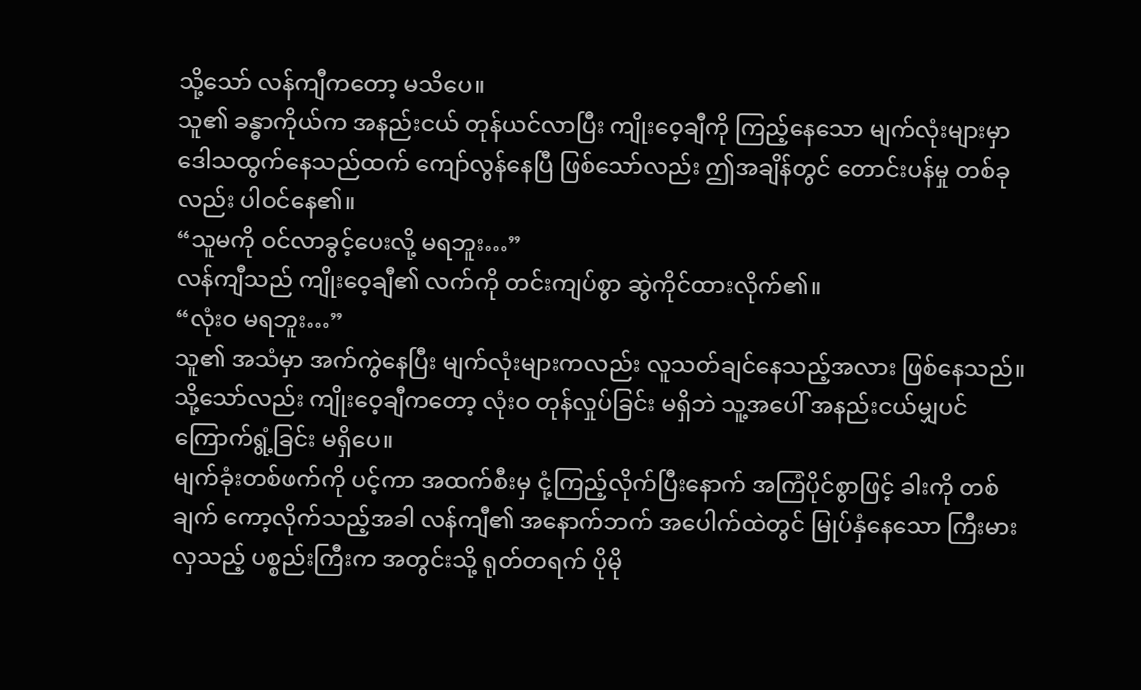သို့သော် လန်ကျီကတော့ မသိပေ။
သူ၏ ခန္ဓာကိုယ်က အနည်းငယ် တုန်ယင်လာပြီး ကျိုးဝေ့ချီကို ကြည့်နေသော မျက်လုံးများမှာ ဒေါသထွက်နေသည်ထက် ကျော်လွန်နေပြီ ဖြစ်သော်လည်း ဤအချိန်တွင် တောင်းပန်မှု တစ်ခုလည်း ပါဝင်နေ၏။
“သူမကို ဝင်လာခွင့်ပေးလို့ မရဘူး…”
လန်ကျီသည် ကျိုးဝေ့ချီ၏ လက်ကို တင်းကျပ်စွာ ဆွဲကိုင်ထားလိုက်၏။
“လုံးဝ မရဘူး…”
သူ၏ အသံမှာ အက်ကွဲနေပြီး မျက်လုံးများကလည်း လူသတ်ချင်နေသည့်အလား ဖြစ်နေသည်။
သို့သော်လည်း ကျိုးဝေ့ချီကတော့ လုံးဝ တုန်လှုပ်ခြင်း မရှိဘဲ သူ့အပေါ် အနည်းငယ်မျှပင် ကြောက်ရွံ့ခြင်း မရှိပေ။
မျက်ခုံးတစ်ဖက်ကို ပင့်ကာ အထက်စီးမှ ငုံ့ကြည့်လိုက်ပြီးနောက် အကြံပိုင်စွာဖြင့် ခါးကို တစ်ချက် ကော့လိုက်သည့်အခါ လန်ကျီ၏ အနောက်ဘက် အပေါက်ထဲတွင် မြုပ်နှံနေသော ကြီးမားလှသည့် ပစ္စည်းကြီးက အတွင်းသို့ ရုတ်တရက် ပိုမို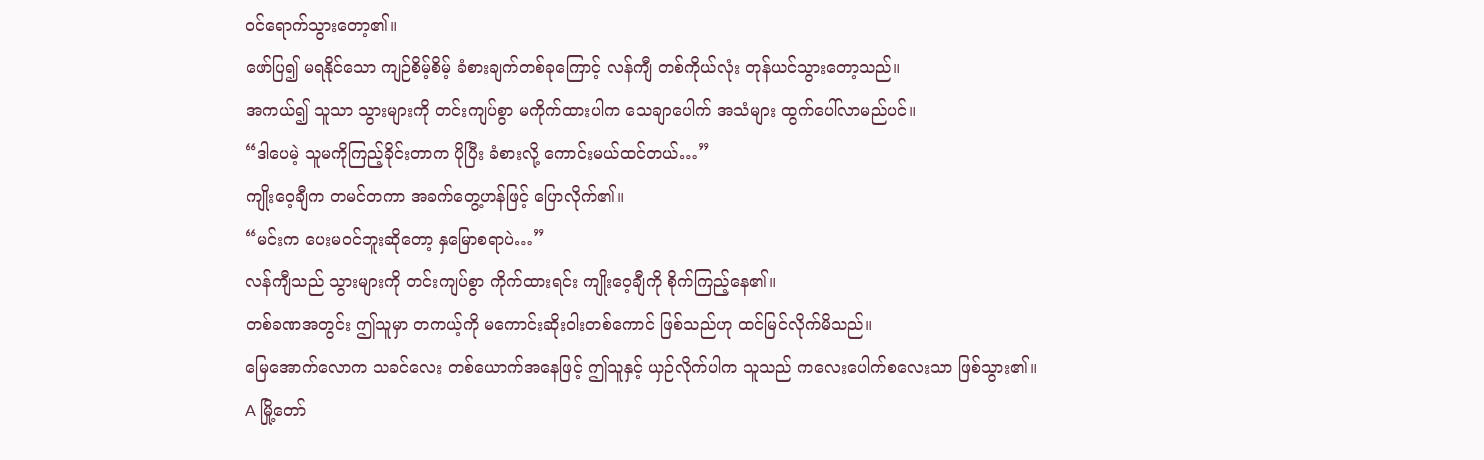ဝင်ရောက်သွားတော့၏။
ဖော်ပြ၍ မရနိုင်သော ကျဉ်စိမ့်စိမ့် ခံစားချက်တစ်ခုကြောင့် လန်ကျီ တစ်ကိုယ်လုံး တုန်ယင်သွားတော့သည်။
အကယ်၍ သူသာ သွားများကို တင်းကျပ်စွာ မကိုက်ထားပါက သေချာပေါက် အသံများ ထွက်ပေါ်လာမည်ပင်။
“ဒါပေမဲ့ သူမကိုကြည့်ခိုင်းတာက ပိုပြီး ခံစားလို့ ကောင်းမယ်ထင်တယ်…”
ကျိုးဝေ့ချီက တမင်တကာ အခက်တွေ့ဟန်ဖြင့် ပြောလိုက်၏။
“မင်းက ပေးမဝင်ဘူးဆိုတော့ နှမြောစရာပဲ…”
လန်ကျီသည် သွားများကို တင်းကျပ်စွာ ကိုက်ထားရင်း ကျိုးဝေ့ချီကို စိုက်ကြည့်နေ၏။
တစ်ခဏအတွင်း ဤသူမှာ တကယ့်ကို မကောင်းဆိုးဝါးတစ်ကောင် ဖြစ်သည်ဟု ထင်မြင်လိုက်မိသည်။
မြေအောက်လောက သခင်လေး တစ်ယောက်အနေဖြင့် ဤသူနှင့် ယှဉ်လိုက်ပါက သူသည် ကလေးပေါက်စလေးသာ ဖြစ်သွား၏။
A မြို့တော်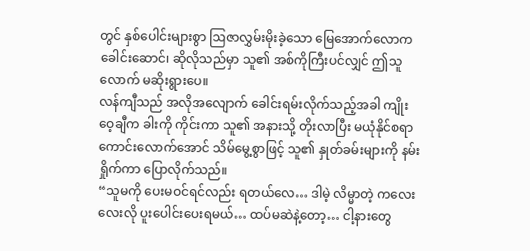တွင် နှစ်ပေါင်းများစွာ ဩဇာလွှမ်းမိုးခဲ့သော မြေအောက်လောက ခေါင်းဆောင်၊ ဆိုလိုသည်မှာ သူ၏ အစ်ကိုကြီးပင်လျှင် ဤသူလောက် မဆိုးရွားပေ။
လန်ကျီသည် အလိုအလျောက် ခေါင်းရမ်းလိုက်သည့်အခါ ကျိုးဝေ့ချီက ခါးကို ကိုင်းကာ သူ၏ အနားသို့ တိုးလာပြီး မယုံနိုင်စရာကောင်းလောက်အောင် သိမ်မွေ့စွာဖြင့် သူ၏ နှုတ်ခမ်းများကို နမ်းရှိုက်ကာ ပြောလိုက်သည်။
“သူမကို ပေးမဝင်ရင်လည်း ရတယ်လေ… ဒါမဲ့ လိမ္မာတဲ့ ကလေးလေးလို ပူးပေါင်းပေးရမယ်… ထပ်မဆဲနဲ့တော့… ငါ့နားတွေ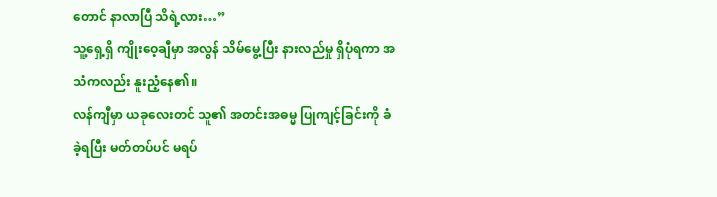တောင် နာလာပြီ သိရဲ့လား…”
သူ့ရှေ့ရှိ ကျိုးဝေ့ချီမှာ အလွန် သိမ်မွေ့ပြီး နားလည်မှု ရှိပုံရကာ အသံကလည်း နူးညံ့နေ၏။
လန်ကျီမှာ ယခုလေးတင် သူ၏ အတင်းအဓမ္မ ပြုကျင့်ခြင်းကို ခံခဲ့ရပြီး မတ်တပ်ပင် မရပ်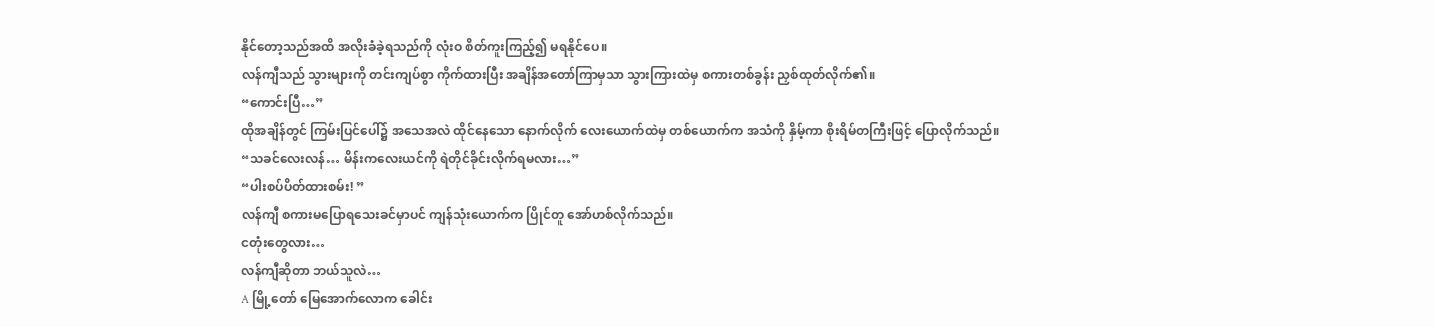နိုင်တော့သည်အထိ အလိုးခံခဲ့ရသည်ကို လုံးဝ စိတ်ကူးကြည့်၍ မရနိုင်ပေ။
လန်ကျီသည် သွားများကို တင်းကျပ်စွာ ကိုက်ထားပြီး အချိန်အတော်ကြာမှသာ သွားကြားထဲမှ စကားတစ်ခွန်း ညှစ်ထုတ်လိုက်၏။
“ကောင်းပြီ…”
ထိုအချိန်တွင် ကြမ်းပြင်ပေါ်၌ အသေအလဲ ထိုင်နေသော နောက်လိုက် လေးယောက်ထဲမှ တစ်ယောက်က အသံကို နှိမ့်ကာ စိုးရိမ်တကြီးဖြင့် ပြောလိုက်သည်။
“သခင်လေးလန်… မိန်းကလေးယင်ကို ရဲတိုင်ခိုင်းလိုက်ရမလား…”
“ပါးစပ်ပိတ်ထားစမ်း! ”
လန်ကျီ စကားမပြောရသေးခင်မှာပင် ကျန်သုံးယောက်က ပြိုင်တူ အော်ဟစ်လိုက်သည်။
ငတုံးတွေလား…
လန်ကျီဆိုတာ ဘယ်သူလဲ…
A မြို့တော် မြေအောက်လောက ခေါင်း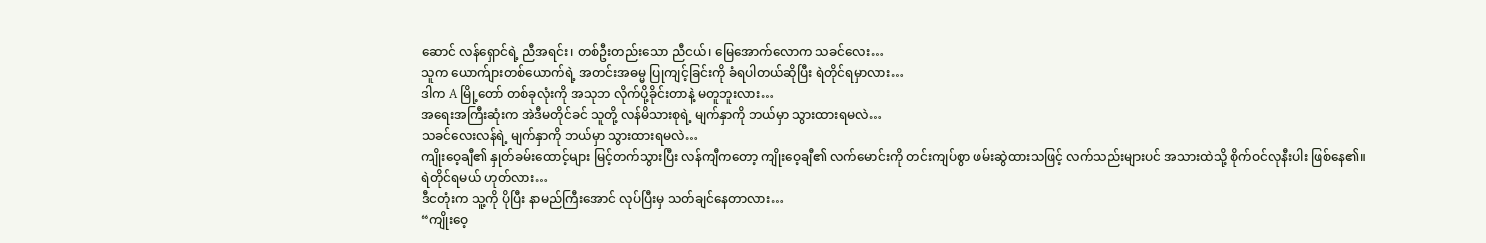ဆောင် လန်ရှောင်ရဲ့ ညီအရင်း၊ တစ်ဦးတည်းသော ညီငယ်၊ မြေအောက်လောက သခင်လေး…
သူက ယောက်ျားတစ်ယောက်ရဲ့ အတင်းအဓမ္မ ပြုကျင့်ခြင်းကို ခံရပါတယ်ဆိုပြီး ရဲတိုင်ရမှာလား…
ဒါက A မြို့တော် တစ်ခုလုံးကို အသုဘ လိုက်ပို့ခိုင်းတာနဲ့ မတူဘူးလား…
အရေးအကြီးဆုံးက အဲဒီမတိုင်ခင် သူတို့ လန်မိသားစုရဲ့ မျက်နှာကို ဘယ်မှာ သွားထားရမလဲ…
သခင်လေးလန်ရဲ့ မျက်နှာကို ဘယ်မှာ သွားထားရမလဲ…
ကျိုးဝေ့ချီ၏ နှုတ်ခမ်းထောင့်များ မြင့်တက်သွားပြီး လန်ကျီကတော့ ကျိုးဝေ့ချီ၏ လက်မောင်းကို တင်းကျပ်စွာ ဖမ်းဆွဲထားသဖြင့် လက်သည်းများပင် အသားထဲသို့ စိုက်ဝင်လုနီးပါး ဖြစ်နေ၏။
ရဲတိုင်ရမယ် ဟုတ်လား…
ဒီငတုံးက သူ့ကို ပိုပြီး နာမည်ကြီးအောင် လုပ်ပြီးမှ သတ်ချင်နေတာလား…
“ကျိုးဝေ့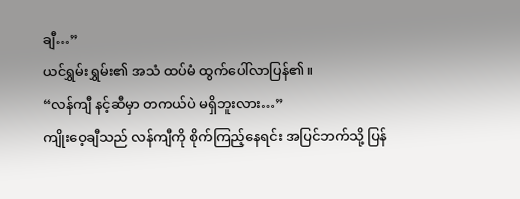ချီ…”
ယင်ရွှမ်းရွှမ်း၏ အသံ ထပ်မံ ထွက်ပေါ်လာပြန်၏။
“လန်ကျီ နင့်ဆီမှာ တကယ်ပဲ မရှိဘူးလား…”
ကျိုးဝေ့ချီသည် လန်ကျီကို စိုက်ကြည့်နေရင်း အပြင်ဘက်သို့ ပြန်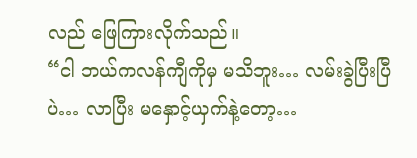လည် ဖြေကြားလိုက်သည်။
“ငါ ဘယ်ကလန်ကျီကိုမှ မသိဘူး… လမ်းခွဲပြီးပြီပဲ… လာပြီး မနှောင့်ယှက်နဲ့တော့…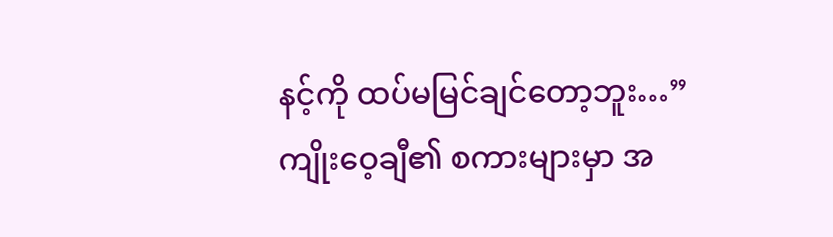နင့်ကို ထပ်မမြင်ချင်တော့ဘူး…”
ကျိုးဝေ့ချီ၏ စကားများမှာ အ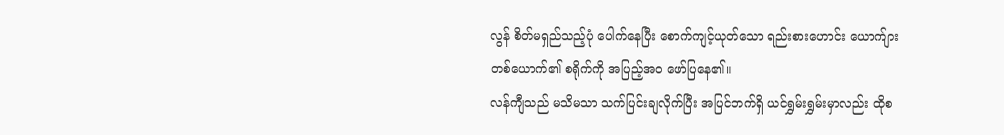လွန် စိတ်မရှည်သည့်ပုံ ပေါက်နေပြီး စောက်ကျင့်ယုတ်သော ရည်းစားဟောင်း ယောက်ျားတစ်ယောက်၏ စရိုက်ကို အပြည့်အဝ ဖော်ပြနေ၏။
လန်ကျီသည် မသိမသာ သက်ပြင်းချလိုက်ပြီး အပြင်ဘက်ရှိ ယင်ရွှမ်းရွှမ်းမှာလည်း ထိုစ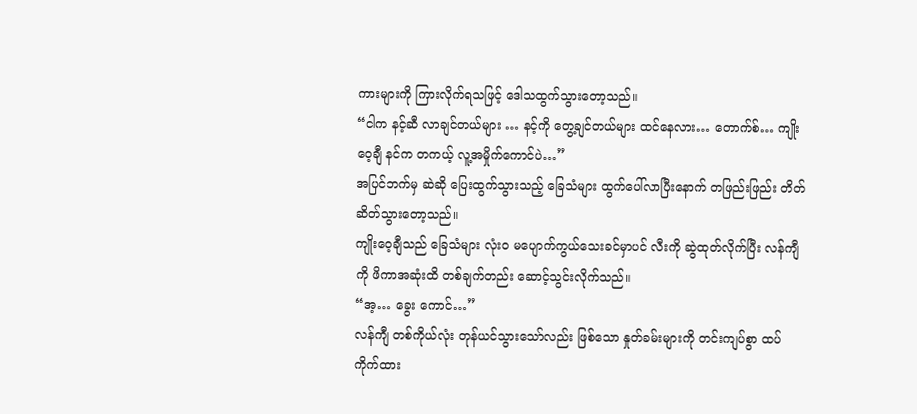ကားများကို ကြားလိုက်ရသဖြင့် ဒေါသထွက်သွားတော့သည်။
“ငါက နင့်ဆီ လာချင်တယ်များ … နင့်ကို တွေ့ချင်တယ်များ ထင်နေလား… တောက်စ်… ကျိုးဝေ့ချီ နင်က တကယ့် လူ့အမှိုက်ကောင်ပဲ…”
အပြင်ဘက်မှ ဆဲဆို ပြေးထွက်သွားသည့် ခြေသံများ ထွက်ပေါ်လာပြီးနောက် တဖြည်းဖြည်း တိတ်ဆိတ်သွားတော့သည်။
ကျိုးဝေ့ချီသည် ခြေသံများ လုံးဝ မပျောက်ကွယ်သေးခင်မှာပင် လီးကို ဆွဲထုတ်လိုက်ပြီး လန်ကျီကို ဖိကာအဆုံးထိ တစ်ချက်တည်း ဆောင့်သွင်းလိုက်သည်။
“အ့… ခွေး ကောင်…”
လန်ကျီ တစ်ကိုယ်လုံး တုန်ယင်သွားသော်လည်း ဖြစ်သော နှုတ်ခမ်းများကို တင်းကျပ်စွာ ထပ်ကိုက်ထား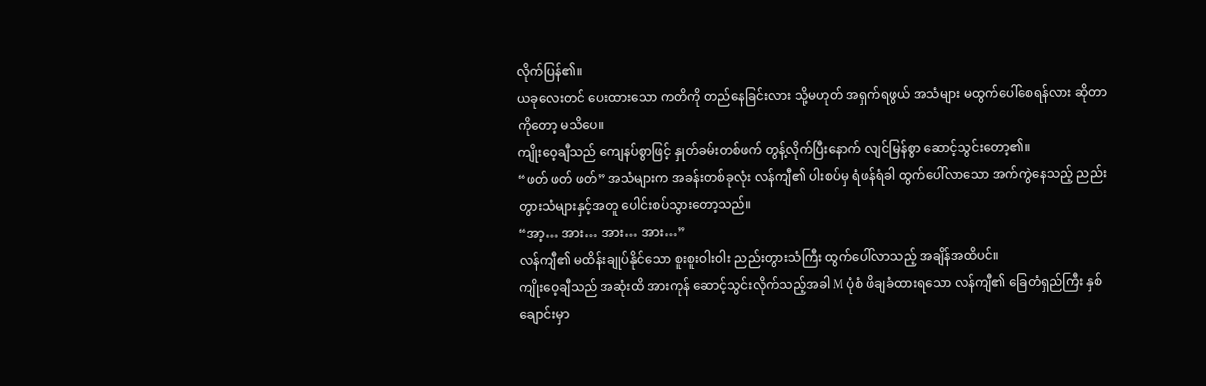လိုက်ပြန်၏။
ယခုလေးတင် ပေးထားသော ကတိကို တည်နေခြင်းလား သို့မဟုတ် အရှက်ရဖွယ် အသံများ မထွက်ပေါ်စေရန်လား ဆိုတာကိုတော့ မသိပေ။
ကျိုးဝေ့ချီသည် ကျေနပ်စွာဖြင့် နှုတ်ခမ်းတစ်ဖက် တွန့်လိုက်ပြီးနောက် လျင်မြန်စွာ ဆောင့်သွင်းတော့၏။
“ဖတ် ဖတ် ဖတ်” အသံများက အခန်းတစ်ခုလုံး လန်ကျီ၏ ပါးစပ်မှ ရံဖန်ရံခါ ထွက်ပေါ်လာသော အက်ကွဲနေသည့် ညည်းတွားသံများနှင့်အတူ ပေါင်းစပ်သွားတော့သည်။
“အာ့… အား… အား… အား…”
လန်ကျီ၏ မထိန်းချုပ်နိုင်သော စူးစူးဝါးဝါး ညည်းတွားသံကြီး ထွက်ပေါ်လာသည့် အချိန်အထိပင်။
ကျိုးဝေ့ချီသည် အဆုံးထိ အားကုန် ဆောင့်သွင်းလိုက်သည့်အခါ M ပုံစံ ဖိချခံထားရသော လန်ကျီ၏ ခြေတံရှည်ကြီး နှစ်ချောင်းမှာ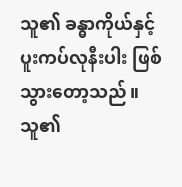သူ၏ ခန္ဓာကိုယ်နှင့် ပူးကပ်လုနီးပါး ဖြစ်သွားတော့သည်။
သူ၏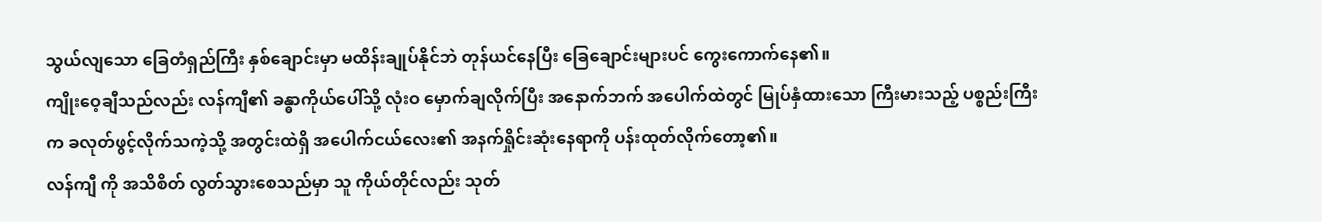သွယ်လျသော ခြေတံရှည်ကြီး နှစ်ချောင်းမှာ မထိန်းချုပ်နိုင်ဘဲ တုန်ယင်နေပြီး ခြေချောင်းများပင် ကွေးကောက်နေ၏။
ကျိုးဝေ့ချီသည်လည်း လန်ကျီ၏ ခန္ဓာကိုယ်ပေါ်သို့ လုံးဝ မှောက်ချလိုက်ပြီး အနောက်ဘက် အပေါက်ထဲတွင် မြုပ်နှံထားသော ကြီးမားသည့် ပစ္စည်းကြီးက ခလုတ်ဖွင့်လိုက်သကဲ့သို့ အတွင်းထဲရှိ အပေါက်ငယ်လေး၏ အနက်ရှိုင်းဆုံးနေရာကို ပန်းထုတ်လိုက်တော့၏။
လန်ကျီ ကို အသိစိတ် လွတ်သွားစေသည်မှာ သူ ကိုယ်တိုင်လည်း သုတ်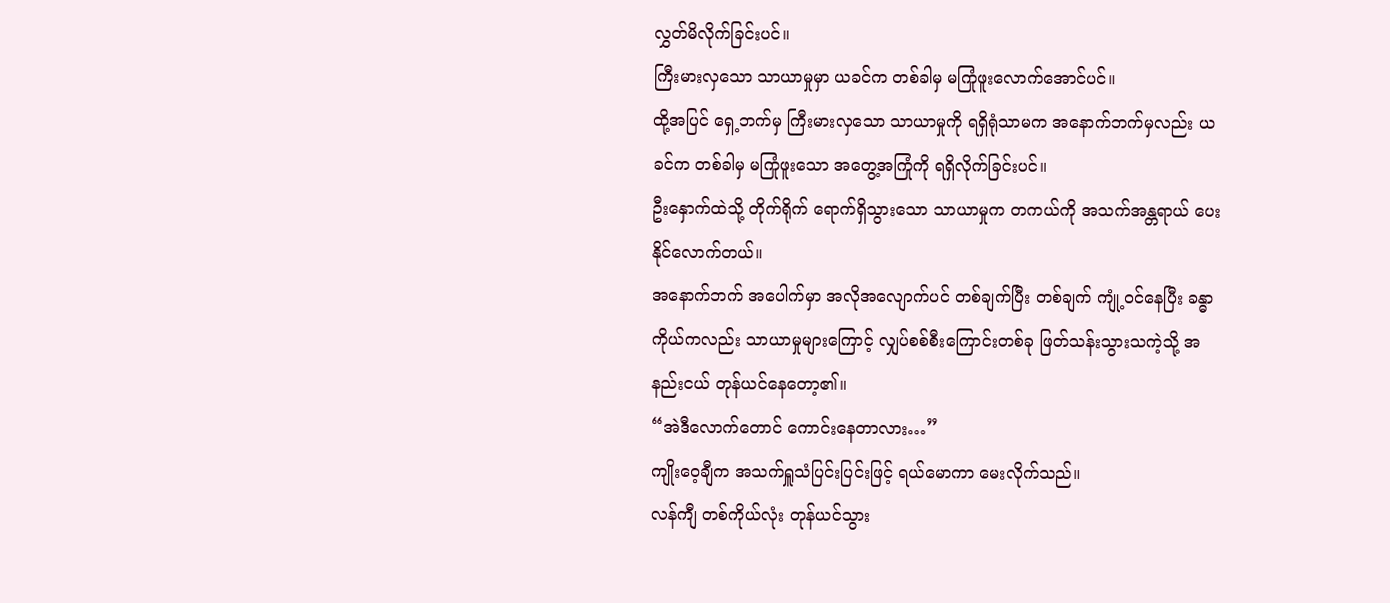လွှတ်မိလိုက်ခြင်းပင်။
ကြီးမားလှသော သာယာမှုမှာ ယခင်က တစ်ခါမှ မကြုံဖူးလောက်အောင်ပင်။
ထို့အပြင် ရှေ့ဘက်မှ ကြီးမားလှသော သာယာမှုကို ရရှိရုံသာမက အနောက်ဘက်မှလည်း ယခင်က တစ်ခါမှ မကြုံဖူးသော အတွေ့အကြုံကို ရရှိလိုက်ခြင်းပင်။
ဦးနှောက်ထဲသို့ တိုက်ရိုက် ရောက်ရှိသွားသော သာယာမှုက တကယ်ကို အသက်အန္တရာယ် ပေးနိုင်လောက်တယ်။
အနောက်ဘက် အပေါက်မှာ အလိုအလျောက်ပင် တစ်ချက်ပြီး တစ်ချက် ကျုံ့ဝင်နေပြီး ခန္ဓာကိုယ်ကလည်း သာယာမှုများကြောင့် လျှပ်စစ်စီးကြောင်းတစ်ခု ဖြတ်သန်းသွားသကဲ့သို့ အနည်းငယ် တုန်ယင်နေတော့၏။
“အဲဒီလောက်တောင် ကောင်းနေတာလား…”
ကျိုးဝေ့ချီက အသက်ရှူသံပြင်းပြင်းဖြင့် ရယ်မောကာ မေးလိုက်သည်။
လန်ကျီ တစ်ကိုယ်လုံး တုန်ယင်သွား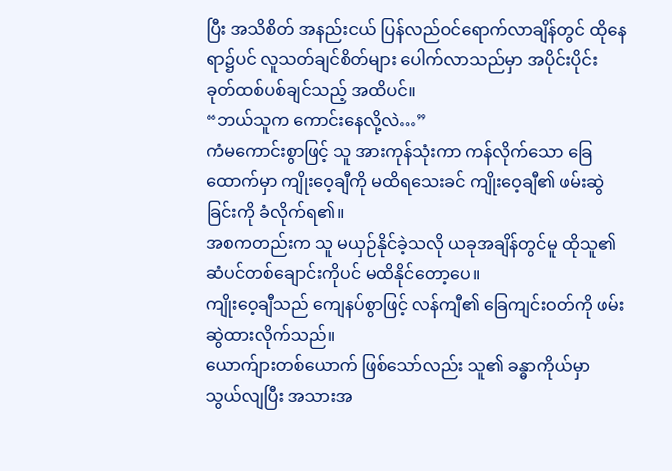ပြီး အသိစိတ် အနည်းငယ် ပြန်လည်ဝင်ရောက်လာချိန်တွင် ထိုနေရာ၌ပင် လူသတ်ချင်စိတ်များ ပေါက်လာသည်မှာ အပိုင်းပိုင်း ခုတ်ထစ်ပစ်ချင်သည့် အထိပင်။
“ဘယ်သူက ကောင်းနေလို့လဲ…”
ကံမကောင်းစွာဖြင့် သူ အားကုန်သုံးကာ ကန်လိုက်သော ခြေထောက်မှာ ကျိုးဝေ့ချီကို မထိရသေးခင် ကျိုးဝေ့ချီ၏ ဖမ်းဆွဲခြင်းကို ခံလိုက်ရ၏။
အစကတည်းက သူ မယှဉ်နိုင်ခဲ့သလို ယခုအချိန်တွင်မူ ထိုသူ၏ ဆံပင်တစ်ချောင်းကိုပင် မထိနိုင်တော့ပေ။
ကျိုးဝေ့ချီသည် ကျေနပ်စွာဖြင့် လန်ကျီ၏ ခြေကျင်းဝတ်ကို ဖမ်းဆွဲထားလိုက်သည်။
ယောက်ျားတစ်ယောက် ဖြစ်သော်လည်း သူ၏ ခန္ဓာကိုယ်မှာ သွယ်လျပြီး အသားအ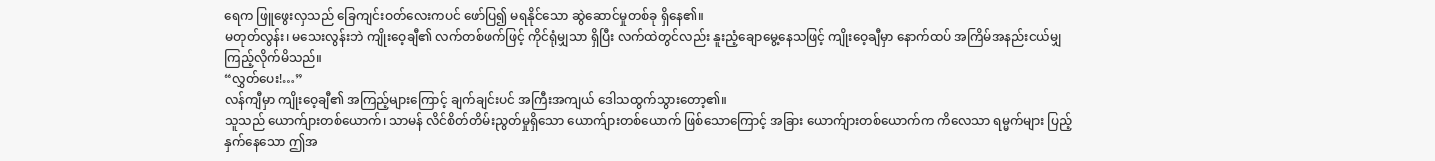ရေက ဖြူဖွေးလှသည် ခြေကျင်းဝတ်လေးကပင် ဖော်ပြ၍ မရနိုင်သော ဆွဲဆောင်မှုတစ်ခု ရှိနေ၏။
မတုတ်လွန်း၊ မသေးလွန်းဘဲ ကျိုးဝေ့ချီ၏ လက်တစ်ဖက်ဖြင့် ကိုင်ရုံမျှသာ ရှိပြီး လက်ထဲတွင်လည်း နူးညံ့ချောမွေ့နေသဖြင့် ကျိုးဝေ့ချီမှာ နောက်ထပ် အကြိမ်အနည်းငယ်မျှ ကြည့်လိုက်မိသည်။
“လွှတ်ပေး!…”
လန်ကျီမှာ ကျိုးဝေ့ချီ၏ အကြည့်များကြောင့် ချက်ချင်းပင် အကြီးအကျယ် ဒေါသထွက်သွားတော့၏။
သူသည် ယောက်ျားတစ်ယောက်၊ သာမန် လိင်စိတ်တိမ်းညွတ်မှုရှိသော ယောက်ျားတစ်ယောက် ဖြစ်သောကြောင့် အခြား ယောက်ျားတစ်ယောက်က ကိလေသာ ရမ္မက်များ ပြည့်နှက်နေသော ဤအ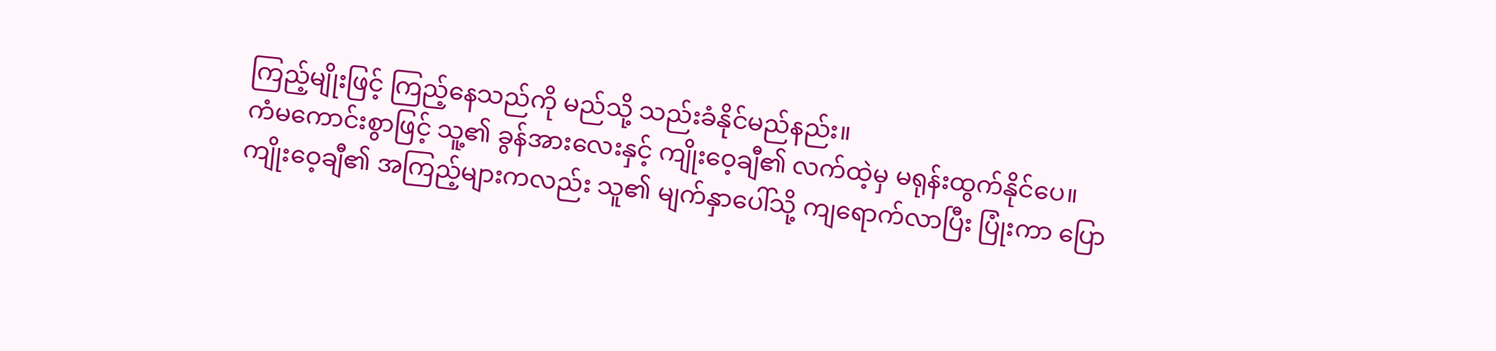ကြည့်မျိုးဖြင့် ကြည့်နေသည်ကို မည်သို့ သည်းခံနိုင်မည်နည်း။
ကံမကောင်းစွာဖြင့် သူ့၏ ခွန်အားလေးနှင့် ကျိုးဝေ့ချီ၏ လက်ထဲ့မှ မရုန်းထွက်နိုင်ပေ။
ကျိုးဝေ့ချီ၏ အကြည့်များကလည်း သူ၏ မျက်နှာပေါ်သို့ ကျရောက်လာပြီး ပြုံးကာ ပြော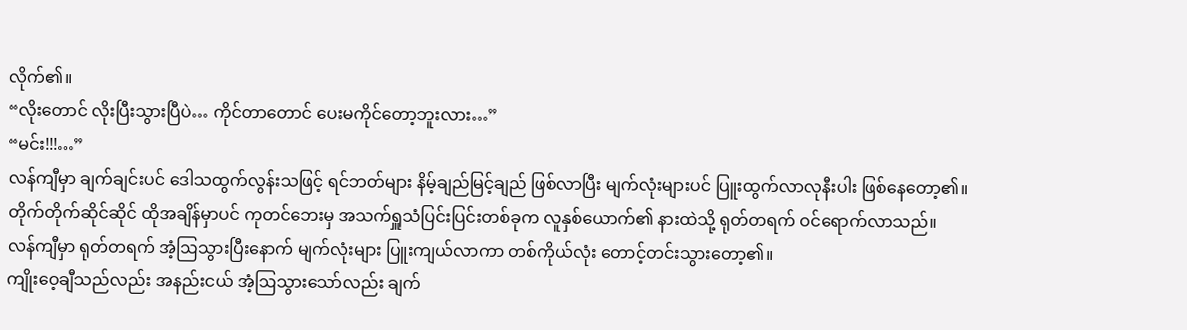လိုက်၏။
“လိုးတောင် လိုးပြီးသွားပြီပဲ… ကိုင်တာတောင် ပေးမကိုင်တော့ဘူးလား…”
“မင်း!!!…”
လန်ကျီမှာ ချက်ချင်းပင် ဒေါသထွက်လွန်းသဖြင့် ရင်ဘတ်များ နိမ့်ချည်မြင့်ချည် ဖြစ်လာပြီး မျက်လုံးများပင် ပြူးထွက်လာလုနီးပါး ဖြစ်နေတော့၏။
တိုက်တိုက်ဆိုင်ဆိုင် ထိုအချိန်မှာပင် ကုတင်ဘေးမှ အသက်ရှူသံပြင်းပြင်းတစ်ခုက လူနှစ်ယောက်၏ နားထဲသို့ ရုတ်တရက် ဝင်ရောက်လာသည်။
လန်ကျီမှာ ရုတ်တရက် အံ့ဩသွားပြီးနောက် မျက်လုံးများ ပြူးကျယ်လာကာ တစ်ကိုယ်လုံး တောင့်တင်းသွားတော့၏။
ကျိုးဝေ့ချီသည်လည်း အနည်းငယ် အံ့ဩသွားသော်လည်း ချက်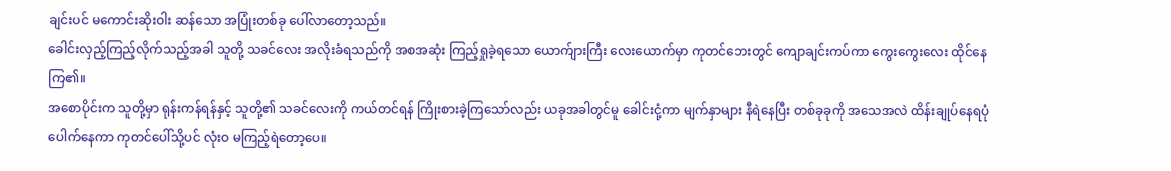ချင်းပင် မကောင်းဆိုးဝါး ဆန်သော အပြုံးတစ်ခု ပေါ်လာတော့သည်။
ခေါင်းလှည့်ကြည့်လိုက်သည့်အခါ သူတို့ သခင်လေး အလိုးခံရသည်ကို အစအဆုံး ကြည့်ရှုခဲ့ရသော ယောက်ျားကြီး လေးယောက်မှာ ကုတင်ဘေးတွင် ကျောချင်းကပ်ကာ ကွေးကွေးလေး ထိုင်နေကြ၏။
အစောပိုင်းက သူတို့မှာ ရုန်းကန်ရန်နှင့် သူတို့၏ သခင်လေးကို ကယ်တင်ရန် ကြိုးစားခဲ့ကြသော်လည်း ယခုအခါတွင်မူ ခေါင်းငုံ့ကာ မျက်နှာများ နီရဲနေပြီး တစ်ခုခုကို အသေအလဲ ထိန်းချုပ်နေရပုံ ပေါက်နေကာ ကုတင်ပေါ်သို့ပင် လုံးဝ မကြည့်ရဲတော့ပေ။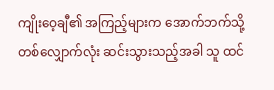ကျိုးဝေ့ချီ၏ အကြည့်များက အောက်ဘက်သို့ တစ်လျှောက်လုံး ဆင်းသွားသည့်အခါ သူ ထင်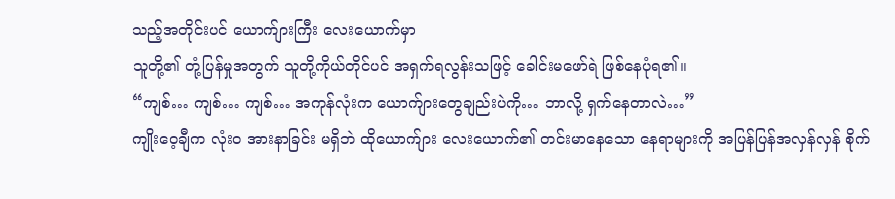သည့်အတိုင်းပင် ယောက်ျားကြီး လေးယောက်မှာ
သူတို့၏ တုံ့ပြန်မှုအတွက် သူတို့ကိုယ်တိုင်ပင် အရှက်ရလွန်းသဖြင့် ခေါင်းမဖော်ရဲ ဖြစ်နေပုံရ၏။
“ကျစ်… ကျစ်… ကျစ်… အကုန်လုံးက ယောက်ျားတွေချည်းပဲကို… ဘာလို့ ရှက်နေတာလဲ…”
ကျိုးဝေ့ချီက လုံးဝ အားနာခြင်း မရှိဘဲ ထိုယောက်ျား လေးယောက်၏ တင်းမာနေသော နေရာများကို အပြန်ပြန်အလှန်လှန် စိုက်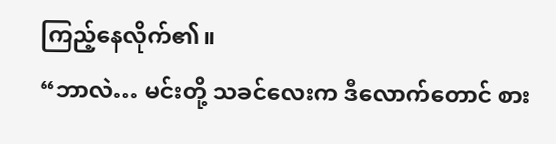ကြည့်နေလိုက်၏။
“ဘာလဲ… မင်းတို့ သခင်လေးက ဒီလောက်တောင် စား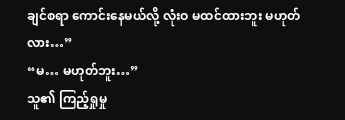ချင်စရာ ကောင်းနေမယ်လို့ လုံးဝ မထင်ထားဘူး မဟုတ်လား…”
“မ… မဟုတ်ဘူး…”
သူ၏ ကြည့်ရှုမှု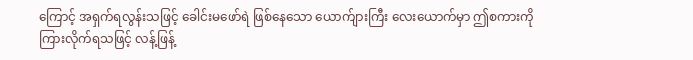ကြောင့် အရှက်ရလွန်းသဖြင့် ခေါင်းမဖော်ရဲ ဖြစ်နေသော ယောက်ျားကြီး လေးယောက်မှာ ဤစကားကို ကြားလိုက်ရသဖြင့် လန့်ဖြန့်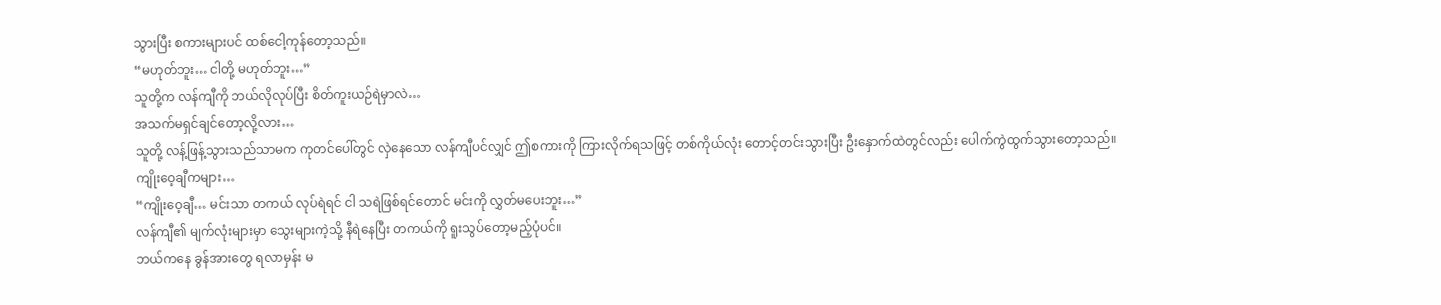သွားပြီး စကားများပင် ထစ်ငေါ့ကုန်တော့သည်။
“မဟုတ်ဘူး… ငါတို့ မဟုတ်ဘူး…”
သူတို့က လန်ကျီကို ဘယ်လိုလုပ်ပြီး စိတ်ကူးယဉ်ရဲမှာလဲ…
အသက်မရှင်ချင်တော့လို့လား…
သူတို့ လန့်ဖြန့်သွားသည်သာမက ကုတင်ပေါ်တွင် လှဲနေသော လန်ကျီပင်လျှင် ဤစကားကို ကြားလိုက်ရသဖြင့် တစ်ကိုယ်လုံး တောင့်တင်းသွားပြီး ဦးနှောက်ထဲတွင်လည်း ပေါက်ကွဲထွက်သွားတော့သည်။
ကျိုးဝေ့ချီကများ…
“ကျိုးဝေ့ချီ… မင်းသာ တကယ် လုပ်ရဲရင် ငါ သရဲဖြစ်ရင်တောင် မင်းကို လွှတ်မပေးဘူး…”
လန်ကျီ၏ မျက်လုံးများမှာ သွေးများကဲ့သို့ နီရဲနေပြီး တကယ်ကို ရူးသွပ်တော့မည့်ပုံပင်။
ဘယ်ကနေ ခွန်အားတွေ ရလာမှန်း မ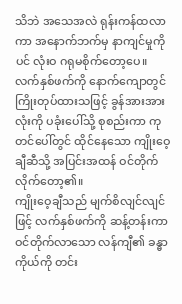သိဘဲ အသေအလဲ ရုန်းကန်ထလာကာ အနောက်ဘက်မှ နာကျင်မှုကိုပင် လုံးဝ ဂရုမစိုက်တော့ပေ။
လက်နှစ်ဖက်ကို နောက်ကျောတွင် ကြိုးတုပ်ထားသဖြင့် ခွန်အားအားလုံးကို ပခုံးပေါ်သို့ စုစည်းကာ ကုတင်ပေါ်တွင် ထိုင်နေသော ကျိုးဝေ့ချီဆီသို့ အပြင်းအထန် ဝင်တိုက်လိုက်တော့၏။
ကျိုးဝေ့ချီသည် မျက်စိလျင်လျင်ဖြင့် လက်နှစ်ဖက်ကို ဆန့်တန်းကာ ဝင်တိုက်လာသော လန်ကျီ၏ ခန္ဓာကိုယ်ကို တင်း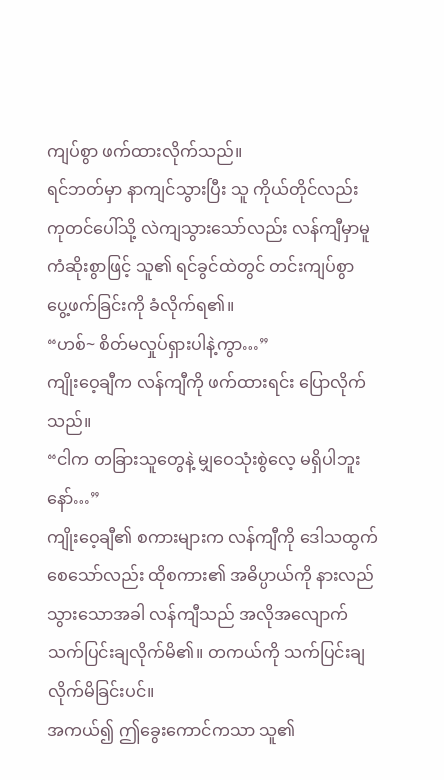ကျပ်စွာ ဖက်ထားလိုက်သည်။
ရင်ဘတ်မှာ နာကျင်သွားပြီး သူ ကိုယ်တိုင်လည်း ကုတင်ပေါ်သို့ လဲကျသွားသော်လည်း လန်ကျီမှာမူ ကံဆိုးစွာဖြင့် သူ၏ ရင်ခွင်ထဲတွင် တင်းကျပ်စွာ ပွေ့ဖက်ခြင်းကို ခံလိုက်ရ၏။
“ဟစ်~ စိတ်မလှုပ်ရှားပါနဲ့ကွာ…”
ကျိုးဝေ့ချီက လန်ကျီကို ဖက်ထားရင်း ပြောလိုက်သည်။
“ငါက တခြားသူတွေနဲ့ မျှဝေသုံးစွဲလေ့ မရှိပါဘူးနော်…”
ကျိုးဝေ့ချီ၏ စကားများက လန်ကျီကို ဒေါသထွက်စေသော်လည်း ထိုစကား၏ အဓိပ္ပာယ်ကို နားလည်သွားသောအခါ လန်ကျီသည် အလိုအလျောက် သက်ပြင်းချလိုက်မိ၏။ တကယ်ကို သက်ပြင်းချလိုက်မိခြင်းပင်။
အကယ်၍ ဤခွေးကောင်ကသာ သူ၏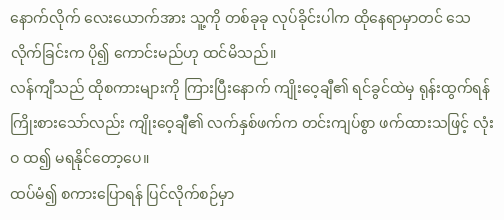နောက်လိုက် လေးယောက်အား သူ့ကို တစ်ခုခု လုပ်ခိုင်းပါက ထိုနေရာမှာတင် သေလိုက်ခြင်းက ပို၍ ကောင်းမည်ဟု ထင်မိသည်။
လန်ကျီသည် ထိုစကားများကို ကြားပြီးနောက် ကျိုးဝေ့ချီ၏ ရင်ခွင်ထဲမှ ရုန်းထွက်ရန် ကြိုးစားသော်လည်း ကျိုးဝေ့ချီ၏ လက်နှစ်ဖက်က တင်းကျပ်စွာ ဖက်ထားသဖြင့် လုံးဝ ထ၍ မရနိုင်တော့ပေ။
ထပ်မံ၍ စကားပြောရန် ပြင်လိုက်စဉ်မှာ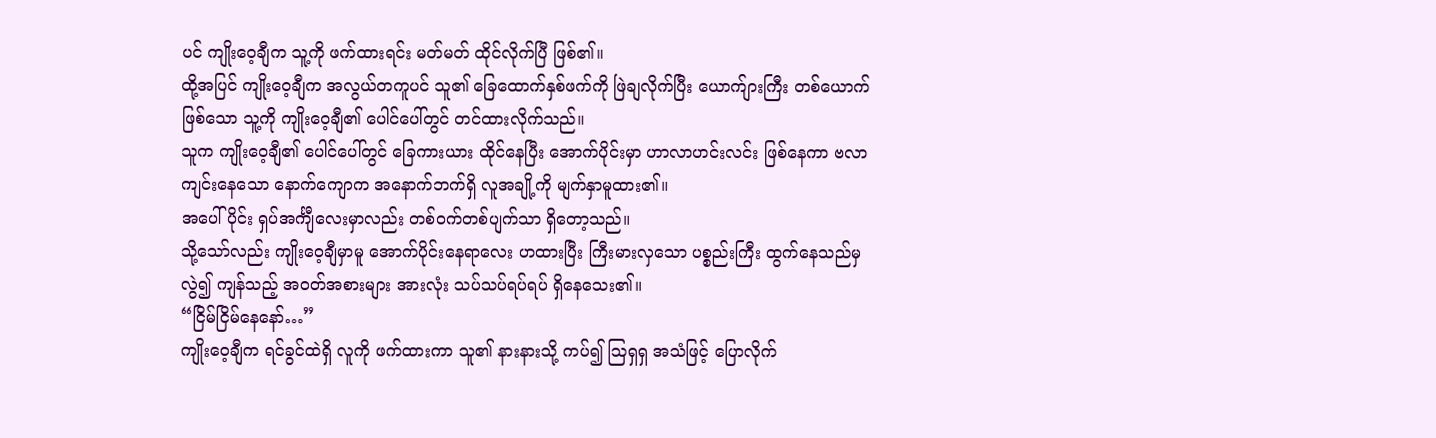ပင် ကျိုးဝေ့ချီက သူ့ကို ဖက်ထားရင်း မတ်မတ် ထိုင်လိုက်ပြီ ဖြစ်၏။
ထို့အပြင် ကျိုးဝေ့ချီက အလွယ်တကူပင် သူ၏ ခြေထောက်နှစ်ဖက်ကို ဖြဲချလိုက်ပြီး ယောက်ျားကြီး တစ်ယောက်ဖြစ်သော သူ့ကို ကျိုးဝေ့ချီ၏ ပေါင်ပေါ်တွင် တင်ထားလိုက်သည်။
သူက ကျိုးဝေ့ချီ၏ ပေါင်ပေါ်တွင် ခြေကားယား ထိုင်နေပြီး အောက်ပိုင်းမှာ ဟာလာဟင်းလင်း ဖြစ်နေကာ ဗလာကျင်းနေသော နောက်ကျောက အနောက်ဘက်ရှိ လူအချို့ကို မျက်နှာမူထား၏။
အပေါ်ပိုင်း ရှပ်အင်္ကျီလေးမှာလည်း တစ်ဝက်တစ်ပျက်သာ ရှိတော့သည်။
သို့သော်လည်း ကျိုးဝေ့ချီမှာမူ အောက်ပိုင်းနေရာလေး ဟထားပြီး ကြီးမားလှသော ပစ္စည်းကြီး ထွက်နေသည်မှလွဲ၍ ကျန်သည့် အဝတ်အစားများ အားလုံး သပ်သပ်ရပ်ရပ် ရှိနေသေး၏။
“ငြိမ်ငြိမ်နေနော်…”
ကျိုးဝေ့ချီက ရင်ခွင်ထဲရှိ လူကို ဖက်ထားကာ သူ၏ နားနားသို့ ကပ်၍ ဩရှရှ အသံဖြင့် ပြောလိုက်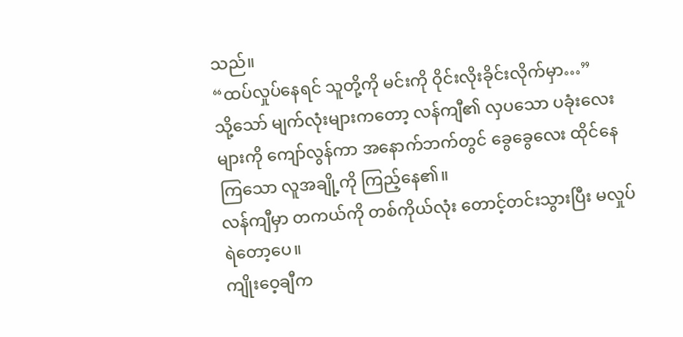သည်။
“ထပ်လှုပ်နေရင် သူတို့ကို မင်းကို ဝိုင်းလိုးခိုင်းလိုက်မှာ…”
သို့သော် မျက်လုံးများကတော့ လန်ကျီ၏ လှပသော ပခုံးလေးများကို ကျော်လွန်ကာ အနောက်ဘက်တွင် ခွေခွေလေး ထိုင်နေကြသော လူအချို့ကို ကြည့်နေ၏။
လန်ကျီမှာ တကယ်ကို တစ်ကိုယ်လုံး တောင့်တင်းသွားပြီး မလှုပ်ရဲတော့ပေ။
ကျိုးဝေ့ချီက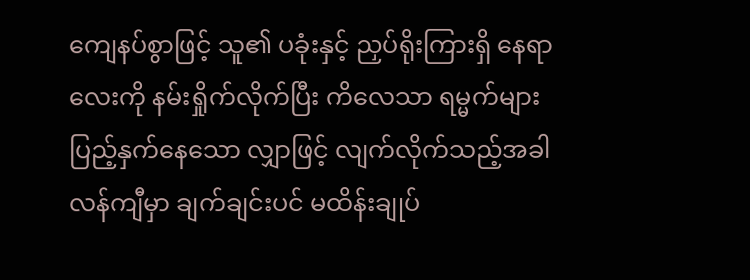ကျေနပ်စွာဖြင့် သူ၏ ပခုံးနှင့် ညှပ်ရိုးကြားရှိ နေရာလေးကို နမ်းရှိုက်လိုက်ပြီး ကိလေသာ ရမ္မက်များ ပြည့်နှက်နေသော လျှာဖြင့် လျက်လိုက်သည့်အခါ လန်ကျီမှာ ချက်ချင်းပင် မထိန်းချုပ်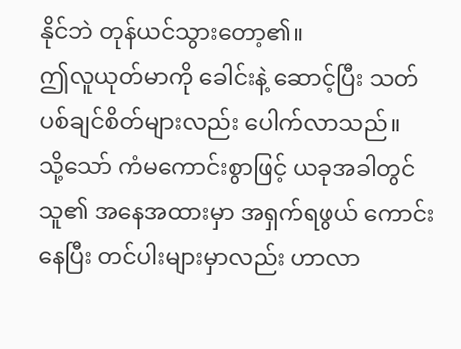နိုင်ဘဲ တုန်ယင်သွားတော့၏။
ဤလူယုတ်မာကို ခေါင်းနဲ့ ဆောင့်ပြီး သတ်ပစ်ချင်စိတ်များလည်း ပေါက်လာသည်။
သို့သော် ကံမကောင်းစွာဖြင့် ယခုအခါတွင် သူ၏ အနေအထားမှာ အရှက်ရဖွယ် ကောင်းနေပြီး တင်ပါးများမှာလည်း ဟာလာ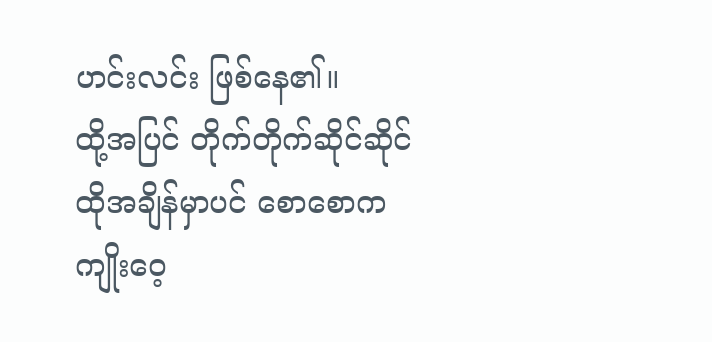ဟင်းလင်း ဖြစ်နေ၏။
ထို့အပြင် တိုက်တိုက်ဆိုင်ဆိုင် ထိုအချိန်မှာပင် စောစောက ကျိုးဝေ့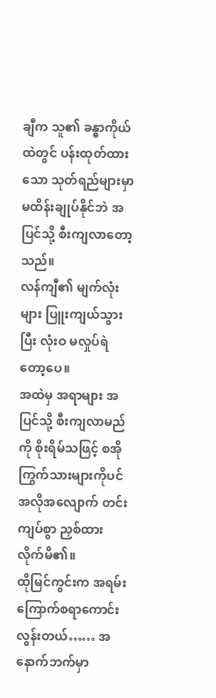ချီက သူ၏ ခန္ဓာကိုယ်ထဲတွင် ပန်းထုတ်ထားသော သုတ်ရည်များမှာ မထိန်းချုပ်နိုင်ဘဲ အပြင်သို့ စီးကျလာတော့သည်။
လန်ကျီ၏ မျက်လုံးများ ပြူးကျယ်သွားပြီး လုံးဝ မလှုပ်ရဲတော့ပေ။
အထဲမှ အရာများ အပြင်သို့ စီးကျလာမည်ကို စိုးရိမ်သဖြင့် စအိုကြွက်သားများကိုပင် အလိုအလျောက် တင်းကျပ်စွာ ညှစ်ထားလိုက်မိ၏။
ထိုမြင်ကွင်းက အရမ်း ကြောက်စရာကောင်းလွန်းတယ်…… အနောက်ဘက်မှာ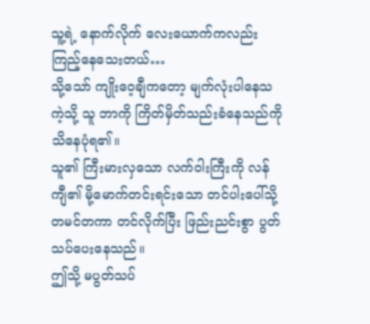သူ့ရဲ့ နောက်လိုက် လေးယောက်ကလည်း ကြည့်နေသေးတယ်…
သို့သော် ကျိုးဝေ့ချီကတော့ မျက်လုံးပါနေသကဲ့သို့ သူ ဘာကို ကြိတ်မှိတ်သည်းခံနေသည်ကို သိနေပုံရ၏။
သူ၏ ကြီးမားလှသော လက်ဝါးကြီးကို လန်ကျီ၏ မို့မောက်တင်းရင်းသော တင်ပါးပေါ်သို့ တမင်တကာ တင်လိုက်ပြီး ဖြည်းညင်းစွာ ပွတ်သပ်ပေးနေသည်။
ဤသို့ မပွတ်သပ်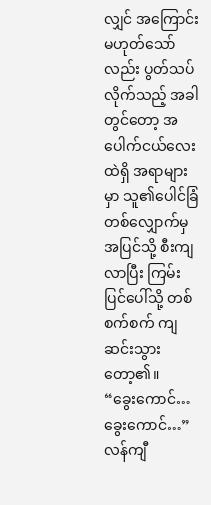လျှင် အကြောင်းမဟုတ်သော်လည်း ပွတ်သပ်လိုက်သည့် အခါတွင်တော့ အပေါက်ငယ်လေးထဲရှိ အရာများမှာ သူ၏ပေါင်ခြံတစ်လျှောက်မှ အပြင်သို့ စီးကျလာပြီး ကြမ်းပြင်ပေါ်သို့ တစ်စက်စက် ကျဆင်းသွားတော့၏။
“ခွေးကောင်… ခွေးကောင်…”
လန်ကျီ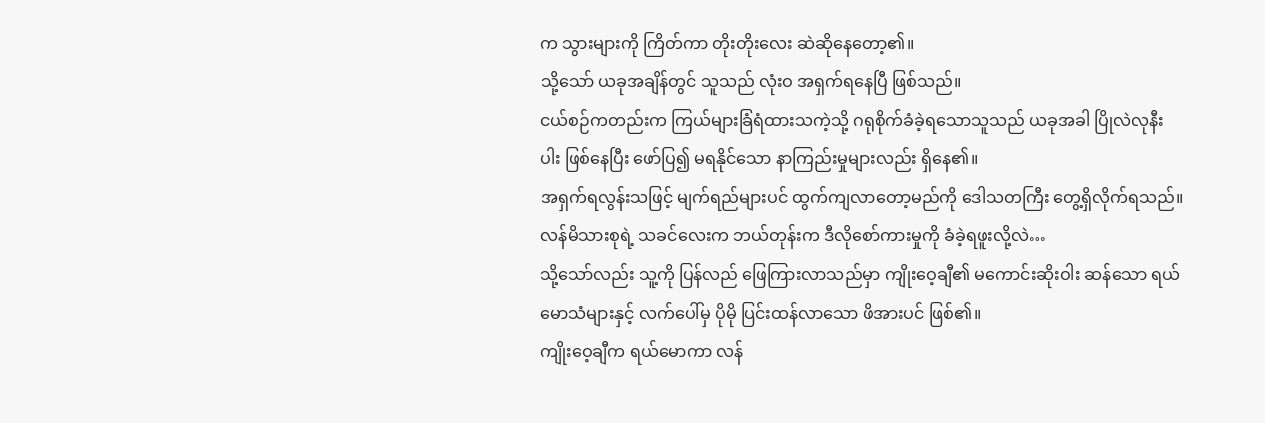က သွားများကို ကြိတ်ကာ တိုးတိုးလေး ဆဲဆိုနေတော့၏။
သို့သော် ယခုအချိန်တွင် သူသည် လုံးဝ အရှက်ရနေပြီ ဖြစ်သည်။
ငယ်စဉ်ကတည်းက ကြယ်များခြံရံထားသကဲ့သို့ ဂရုစိုက်ခံခဲ့ရသောသူသည် ယခုအခါ ပြိုလဲလုနီးပါး ဖြစ်နေပြီး ဖော်ပြ၍ မရနိုင်သော နာကြည်းမှုများလည်း ရှိနေ၏။
အရှက်ရလွန်းသဖြင့် မျက်ရည်များပင် ထွက်ကျလာတော့မည်ကို ဒေါသတကြီး တွေ့ရှိလိုက်ရသည်။
လန်မိသားစုရဲ့ သခင်လေးက ဘယ်တုန်းက ဒီလိုစော်ကားမှုကို ခံခဲ့ရဖူးလို့လဲ…
သို့သော်လည်း သူ့ကို ပြန်လည် ဖြေကြားလာသည်မှာ ကျိုးဝေ့ချီ၏ မကောင်းဆိုးဝါး ဆန်သော ရယ်မောသံများနှင့် လက်ပေါ်မှ ပိုမို ပြင်းထန်လာသော ဖိအားပင် ဖြစ်၏။
ကျိုးဝေ့ချီက ရယ်မောကာ လန်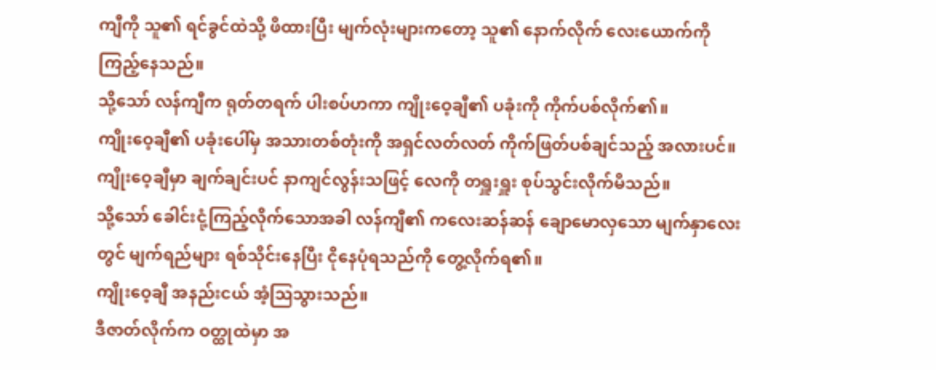ကျီကို သူ၏ ရင်ခွင်ထဲသို့ ဖိထားပြီး မျက်လုံးများကတော့ သူ၏ နောက်လိုက် လေးယောက်ကို ကြည့်နေသည်။
သို့သော် လန်ကျီက ရုတ်တရက် ပါးစပ်ဟကာ ကျိုးဝေ့ချီ၏ ပခုံးကို ကိုက်ပစ်လိုက်၏။
ကျိုးဝေ့ချီ၏ ပခုံးပေါ်မှ အသားတစ်တုံးကို အရှင်လတ်လတ် ကိုက်ဖြတ်ပစ်ချင်သည့် အလားပင်။
ကျိုးဝေ့ချီမှာ ချက်ချင်းပင် နာကျင်လွန်းသဖြင့် လေကို တရှူးရှူး စုပ်သွင်းလိုက်မိသည်။
သို့သော် ခေါင်းငုံ့ကြည့်လိုက်သောအခါ လန်ကျီ၏ ကလေးဆန်ဆန် ချောမောလှသော မျက်နှာလေးတွင် မျက်ရည်များ ရစ်သိုင်းနေပြီး ငိုနေပုံရသည်ကို တွေ့လိုက်ရ၏။
ကျိုးဝေ့ချီ အနည်းငယ် အံ့ဩသွားသည်။
ဒီဇာတ်လိုက်က ဝတ္ထုထဲမှာ အ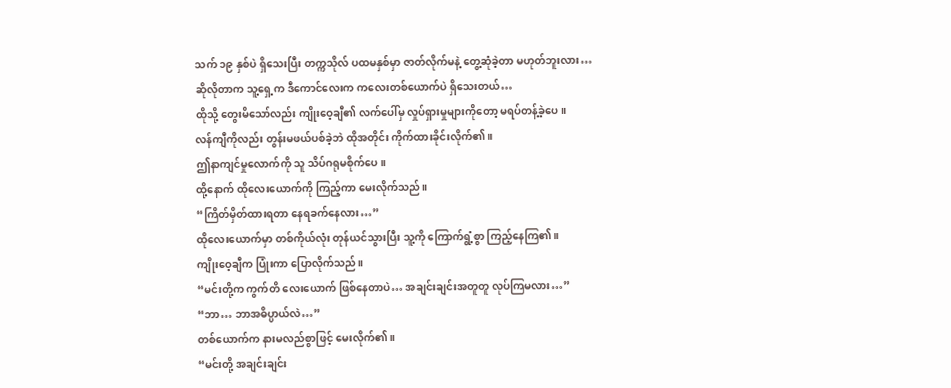သက် ၁၉ နှစ်ပဲ ရှိသေးပြီး တက္ကသိုလ် ပထမနှစ်မှာ ဇာတ်လိုက်မနဲ့ တွေ့ဆုံခဲ့တာ မဟုတ်ဘူးလား…
ဆိုလိုတာက သူ့ရှေ့က ဒီကောင်လေးက ကလေးတစ်ယောက်ပဲ ရှိသေးတယ်…
ထိုသို့ တွေးမိသော်လည်း ကျိုးဝေ့ချီ၏ လက်ပေါ်မှ လှုပ်ရှားမှုများကိုတော့ မရပ်တန့်ခဲ့ပေ။
လန်ကျီကိုလည်း တွန်းမဖယ်ပစ်ခဲ့ဘဲ ထိုအတိုင်း ကိုက်ထားခိုင်းလိုက်၏။
ဤနာကျင်မှုလောက်ကို သူ သိပ်ဂရုမစိုက်ပေ။
ထို့နောက် ထိုလေးယောက်ကို ကြည့်ကာ မေးလိုက်သည်။
“ကြိတ်မှိတ်ထားရတာ နေရခက်နေလား…”
ထိုလေးယောက်မှာ တစ်ကိုယ်လုံး တုန်ယင်သွားပြီး သူ့ကို ကြောက်ရွံ့စွာ ကြည့်နေကြ၏။
ကျိုးဝေ့ချီက ပြုံးကာ ပြောလိုက်သည်။
“မင်းတို့က ကွက်တိ လေးယောက် ဖြစ်နေတာပဲ… အချင်းချင်းအတူတူ လုပ်ကြမလား…”
“ဘာ… ဘာအဓိပ္ပာယ်လဲ…”
တစ်ယောက်က နားမလည်စွာဖြင့် မေးလိုက်၏။
“မင်းတို့ အချင်းချင်း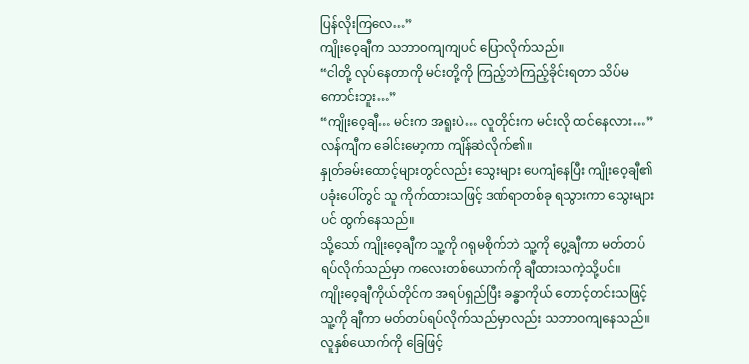ပြန်လိုးကြလေ…”
ကျိုးဝေ့ချီက သဘာဝကျကျပင် ပြောလိုက်သည်။
“ငါတို့ လုပ်နေတာကို မင်းတို့ကို ကြည့်ဘဲကြည့်ခိုင်းရတာ သိပ်မကောင်းဘူး…”
“ကျိုးဝေ့ချီ… မင်းက အရူးပဲ… လူတိုင်းက မင်းလို ထင်နေလား…”
လန်ကျီက ခေါင်းမော့ကာ ကျိန်ဆဲလိုက်၏။
နှုတ်ခမ်းထောင့်များတွင်လည်း သွေးများ ပေကျံနေပြီး ကျိုးဝေ့ချီ၏ ပခုံးပေါ်တွင် သူ ကိုက်ထားသဖြင့် ဒဏ်ရာတစ်ခု ရသွားကာ သွေးများပင် ထွက်နေသည်။
သို့သော် ကျိုးဝေ့ချီက သူ့ကို ဂရုမစိုက်ဘဲ သူ့ကို ပွေ့ချီကာ မတ်တပ်ရပ်လိုက်သည်မှာ ကလေးတစ်ယောက်ကို ချီထားသကဲ့သို့ပင်။
ကျိုးဝေ့ချီကိုယ်တိုင်က အရပ်ရှည်ပြီး ခန္ဓာကိုယ် တောင့်တင်းသဖြင့် သူ့ကို ချီကာ မတ်တပ်ရပ်လိုက်သည်မှာလည်း သဘာဝကျနေသည်။
လူနှစ်ယောက်ကို ခြေဖြင့်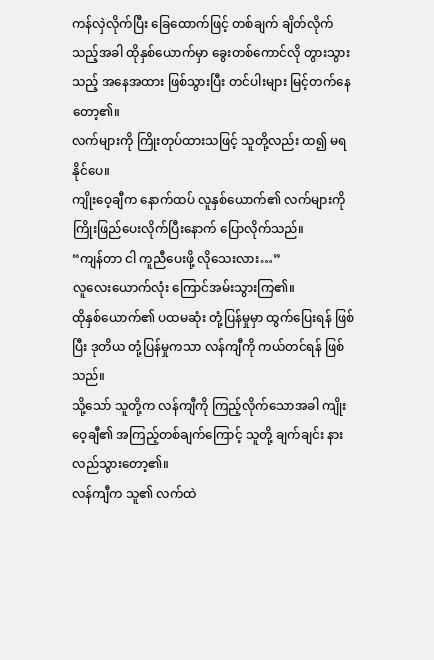ကန်လှဲလိုက်ပြီး ခြေထောက်ဖြင့် တစ်ချက် ချိတ်လိုက်သည့်အခါ ထိုနှစ်ယောက်မှာ ခွေးတစ်ကောင်လို တွားသွားသည့် အနေအထား ဖြစ်သွားပြီး တင်ပါးများ မြင့်တက်နေတော့၏။
လက်များကို ကြိုးတုပ်ထားသဖြင့် သူတို့လည်း ထ၍ မရနိုင်ပေ။
ကျိုးဝေ့ချီက နောက်ထပ် လူနှစ်ယောက်၏ လက်များကို ကြိုးဖြည်ပေးလိုက်ပြီးနောက် ပြောလိုက်သည်။
“ကျန်တာ ငါ ကူညီပေးဖို့ လိုသေးလား…”
လူလေးယောက်လုံး ကြောင်အမ်းသွားကြ၏။
ထိုနှစ်ယောက်၏ ပထမဆုံး တုံ့ပြန်မှုမှာ ထွက်ပြေးရန် ဖြစ်ပြီး ဒုတိယ တုံ့ပြန်မှုကသာ လန်ကျီကို ကယ်တင်ရန် ဖြစ်သည်။
သို့သော် သူတို့က လန်ကျီကို ကြည့်လိုက်သောအခါ ကျိုးဝေ့ချီ၏ အကြည့်တစ်ချက်ကြောင့် သူတို့ ချက်ချင်း နားလည်သွားတော့၏။
လန်ကျီက သူ၏ လက်ထဲ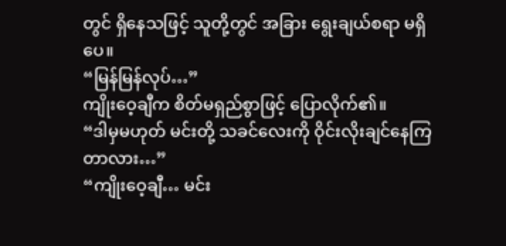တွင် ရှိနေသဖြင့် သူတို့တွင် အခြား ရွေးချယ်စရာ မရှိပေ။
“မြန်မြန်လုပ်…”
ကျိုးဝေ့ချီက စိတ်မရှည်စွာဖြင့် ပြောလိုက်၏။
“ဒါမှမဟုတ် မင်းတို့ သခင်လေးကို ဝိုင်းလိုးချင်နေကြတာလား…”
“ကျိုးဝေ့ချီ… မင်း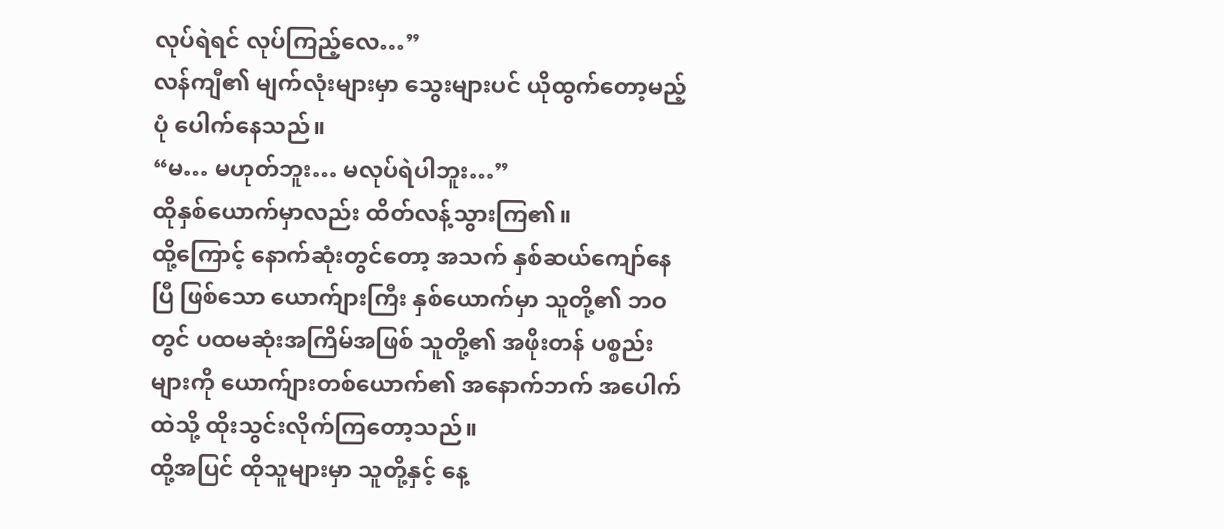လုပ်ရဲရင် လုပ်ကြည့်လေ…”
လန်ကျီ၏ မျက်လုံးများမှာ သွေးများပင် ယိုထွက်တော့မည့်ပုံ ပေါက်နေသည်။
“မ… မဟုတ်ဘူး… မလုပ်ရဲပါဘူး…”
ထိုနှစ်ယောက်မှာလည်း ထိတ်လန့်သွားကြ၏။
ထို့ကြောင့် နောက်ဆုံးတွင်တော့ အသက် နှစ်ဆယ်ကျော်နေပြီ ဖြစ်သော ယောက်ျားကြီး နှစ်ယောက်မှာ သူတို့၏ ဘဝတွင် ပထမဆုံးအကြိမ်အဖြစ် သူတို့၏ အဖိုးတန် ပစ္စည်းများကို ယောက်ျားတစ်ယောက်၏ အနောက်ဘက် အပေါက်ထဲသို့ ထိုးသွင်းလိုက်ကြတော့သည်။
ထို့အပြင် ထိုသူများမှာ သူတို့နှင့် နေ့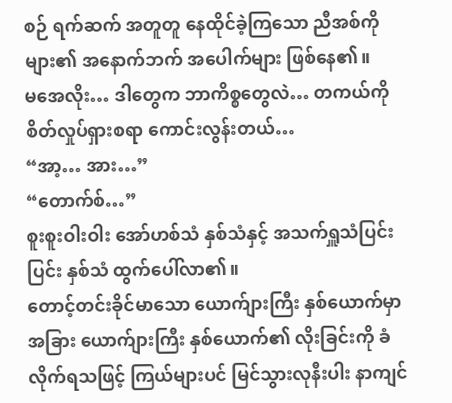စဉ် ရက်ဆက် အတူတူ နေထိုင်ခဲ့ကြသော ညီအစ်ကိုများ၏ အနောက်ဘက် အပေါက်များ ဖြစ်နေ၏။
မအေလိုး… ဒါတွေက ဘာကိစ္စတွေလဲ… တကယ်ကို စိတ်လှုပ်ရှားစရာ ကောင်းလွန်းတယ်…
“အာ့… အား…”
“တောက်စ်…”
စူးစူးဝါးဝါး အော်ဟစ်သံ နှစ်သံနှင့် အသက်ရှူသံပြင်းပြင်း နှစ်သံ ထွက်ပေါ်လာ၏။
တောင့်တင်းခိုင်မာသော ယောက်ျားကြီး နှစ်ယောက်မှာ အခြား ယောက်ျားကြီး နှစ်ယောက်၏ လိုးခြင်းကို ခံလိုက်ရသဖြင့် ကြယ်များပင် မြင်သွားလုနီးပါး နာကျင်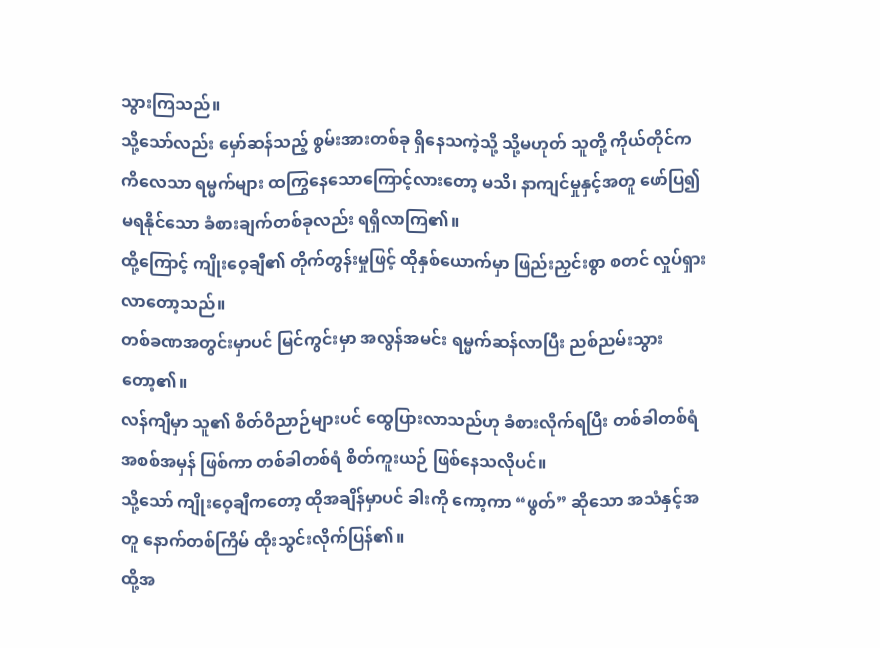သွားကြသည်။
သို့သော်လည်း မှော်ဆန်သည့် စွမ်းအားတစ်ခု ရှိနေသကဲ့သို့ သို့မဟုတ် သူတို့ ကိုယ်တိုင်က ကိလေသာ ရမ္မက်များ ထကြွနေသောကြောင့်လားတော့ မသိ၊ နာကျင်မှုနှင့်အတူ ဖော်ပြ၍ မရနိုင်သော ခံစားချက်တစ်ခုလည်း ရရှိလာကြ၏။
ထို့ကြောင့် ကျိုးဝေ့ချီ၏ တိုက်တွန်းမှုဖြင့် ထိုနှစ်ယောက်မှာ ဖြည်းညှင်းစွာ စတင် လှုပ်ရှားလာတော့သည်။
တစ်ခဏအတွင်းမှာပင် မြင်ကွင်းမှာ အလွန်အမင်း ရမ္မက်ဆန်လာပြီး ညစ်ညမ်းသွားတော့၏။
လန်ကျီမှာ သူ၏ စိတ်ဝိညာဉ်များပင် ထွေပြားလာသည်ဟု ခံစားလိုက်ရပြီး တစ်ခါတစ်ရံ အစစ်အမှန် ဖြစ်ကာ တစ်ခါတစ်ရံ စိတ်ကူးယဉ် ဖြစ်နေသလိုပင်။
သို့သော် ကျိုးဝေ့ချီကတော့ ထိုအချိန်မှာပင် ခါးကို ကော့ကာ “ဖွတ်” ဆိုသော အသံနှင့်အတူ နောက်တစ်ကြိမ် ထိုးသွင်းလိုက်ပြန်၏။
ထို့အ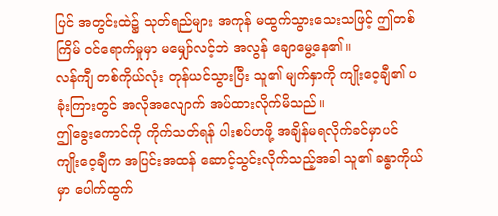ပြင် အတွင်းထဲ၌ သုတ်ရည်များ အကုန် မထွက်သွားသေးသဖြင့် ဤတစ်ကြိမ် ဝင်ရောက်မှုမှာ မမျှော်လင့်ဘဲ အလွန် ချောမွေ့နေ၏။
လန်ကျီ တစ်ကိုယ်လုံး တုန်ယင်သွားပြီး သူ၏ မျက်နှာကို ကျိုးဝေ့ချီ၏ ပခုံးကြားတွင် အလိုအလျောက် အပ်ထားလိုက်မိသည်။
ဤခွေးကောင်ကို ကိုက်သတ်ရန် ပါးစပ်ဟဖို့ အချိန်မရလိုက်ခင်မှာပင် ကျိုးဝေ့ချီက အပြင်းအထန် ဆောင့်သွင်းလိုက်သည့်အခါ သူ၏ ခန္ဓာကိုယ်မှာ ပေါက်ထွက်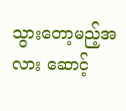သွားတော့မည့်အလား ဆောင့်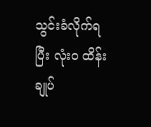သွင်းခံလိုက်ရပြီး လုံးဝ ထိန်းချုပ်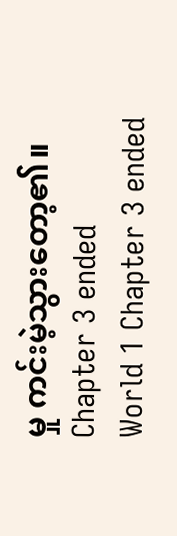မှု ကင်းမဲ့သွားတော့၏။
Chapter 3 ended
World 1 Chapter 3 ended